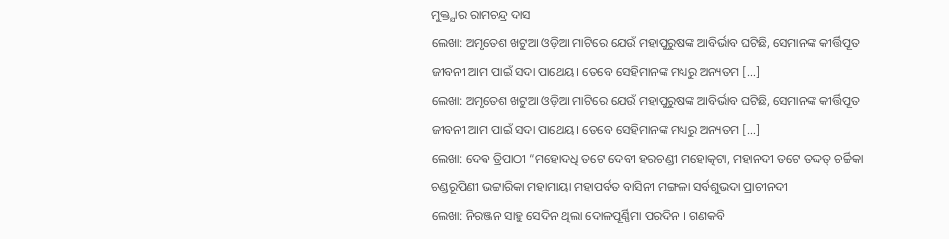ମୁକ୍ତ୍ଯାର ରାମଚନ୍ଦ୍ର ଦାସ
ଲେଖା: ଅମୃତେଶ ଖଟୁଆ ଓଡ଼ିଆ ମାଟିରେ ଯେଉଁ ମହାପୁରୁଷଙ୍କ ଆବିର୍ଭାବ ଘଟିଛି, ସେମାନଙ୍କ କୀର୍ତ୍ତିପୂତ ଜୀବନୀ ଆମ ପାଇଁ ସଦା ପାଥେୟ। ତେବେ ସେହିମାନଙ୍କ ମଧ୍ୟରୁ ଅନ୍ୟତମ […]
ଲେଖା: ଅମୃତେଶ ଖଟୁଆ ଓଡ଼ିଆ ମାଟିରେ ଯେଉଁ ମହାପୁରୁଷଙ୍କ ଆବିର୍ଭାବ ଘଟିଛି, ସେମାନଙ୍କ କୀର୍ତ୍ତିପୂତ ଜୀବନୀ ଆମ ପାଇଁ ସଦା ପାଥେୟ। ତେବେ ସେହିମାନଙ୍କ ମଧ୍ୟରୁ ଅନ୍ୟତମ […]
ଲେଖା: ଦେଵ ତ୍ରିପାଠୀ “ମହୋଦଧି ତଟେ ଦେବୀ ହରଚଣ୍ଡୀ ମହୋତ୍କଟା, ମହାନଦୀ ତଟେ ତଦ୍ଦତ୍ ଚର୍ଚ୍ଚିକା ଚଣ୍ଡରୂପିଣୀ ଭଟ୍ଟାରିକା ମହାମାୟା ମହାପର୍ବତ ବାସିନୀ ମଙ୍ଗଳା ସର୍ବଶୁଭଦା ପ୍ରାଚୀନଦୀ
ଲେଖା: ନିରଞ୍ଜନ ସାହୁ ସେଦିନ ଥିଲା ଦୋଳପୂର୍ଣ୍ଣିମା ପରଦିନ । ଗଣକବି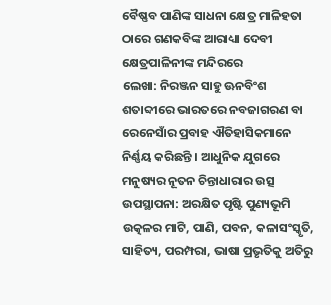ବୈଷ୍ଣବ ପାଣିଙ୍କ ସାଧନା କ୍ଷେତ୍ର ମାଳିହତା ଠାରେ ଗଣକବିଙ୍କ ଆରାଧ୍ୟା ଦେବୀ କ୍ଷେତ୍ରପାଳିନୀଙ୍କ ମନ୍ଦିରରେ
ଲେଖା: ନିରଞ୍ଜନ ସାହୁ ଊନବିଂଶ ଶତାବ୍ଦୀରେ ଭାରତରେ ନବଜାଗରଣ ବା ରେନେସାଁର ପ୍ରବାହ ଐତିହାସିକମାନେ ନିର୍ଣ୍ଣୟ କରିଛନ୍ତି । ଆଧୁନିକ ଯୁଗରେ ମନୁଷ୍ୟର ନୂତନ ଚିନ୍ତାଧାରାର ଉତ୍ସ
ଉପସ୍ଥାପନା: ଅରକ୍ଷିତ ପୃଷ୍ଟି ପୁଣ୍ୟଭୂମି ଉତ୍କଳର ମାଟି, ପାଣି, ପବନ, କଳାସଂସ୍କୃତି, ସାହିତ୍ୟ, ପରମ୍ପରା, ଭାଷା ପ୍ରଭୃତିକୁ ଅତିରୁ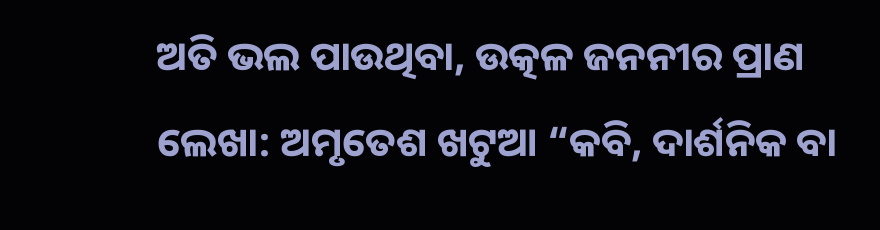ଅତି ଭଲ ପାଉଥିବା, ଉତ୍କଳ ଜନନୀର ପ୍ରାଣ
ଲେଖା: ଅମୃତେଶ ଖଟୁଆ “କବି, ଦାର୍ଶନିକ ବା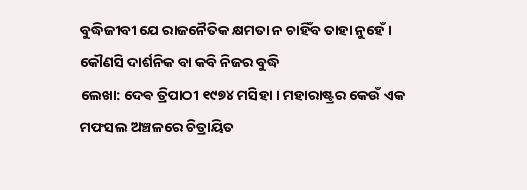ବୁଦ୍ଧିଜୀବୀ ଯେ ରାଜନୈତିକ କ୍ଷମତା ନ ଚାହିଁବ ତାହା ନୁହେଁ। କୌଣସି ଦାର୍ଶନିକ ବା କବି ନିଜର ବୁଦ୍ଧି
ଲେଖା: ଦେଵ ତ୍ରିପାଠୀ ୧୯୭୪ ମସିହା । ମହାରାଷ୍ଟ୍ରର କେଉଁ ଏକ ମଫସଲ ଅଞ୍ଚଳରେ ଚିତ୍ରାୟିତ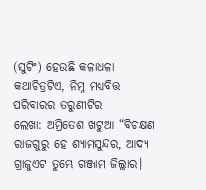(ସୁଟିଂ) ହେଉଛି କଳାଧଳା କଥାଚିତ୍ରଟିଏ, ନିମ୍ନ ମଧ୍ୟବିତ୍ତ ପରିବାରର ତରୁଣୀଟିର
ଲେଖା: ଅମ୍ରିତେଶ ଖଟୁଆ “ବିଚକ୍ଷଣ ରାଜଗୁରୁ ହେ ଶ୍ୟାମସୁନ୍ଦର, ଆଦ୍ୟ ଗ୍ରାଜୁଏଟ ତୁମ୍ଭେ ଗଞ୍ଜାମ ଜିଲ୍ଲାର।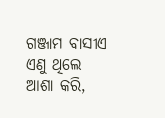ଗଞ୍ଜାମ ବାସୀଏ ଏଣୁ ଥିଲେ ଆଶା କରି,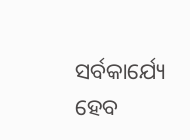ସର୍ବକାର୍ଯ୍ୟେ ହେବ